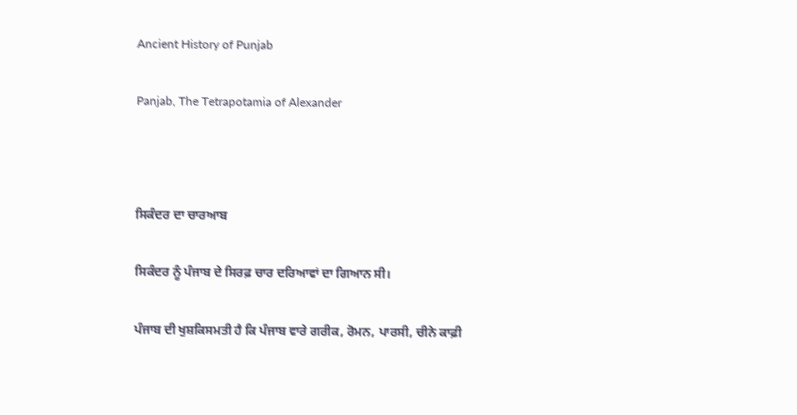Ancient History of Punjab

Panjab, The Tetrapotamia of Alexander



ਸਿਕੰਦਰ ਦਾ ਚਾਰਆਬ

ਸਿਕੰਦਰ ਨੂੰ ਪੰਜਾਬ ਦੇ ਸਿਰਫ਼ ਚਾਰ ਦਰਿਆਵਾਂ ਦਾ ਗਿਆਨ ਸੀ।

ਪੰਜਾਬ ਦੀ ਖੁਸ਼ਕਿਸਮਤੀ ਹੈ ਕਿ ਪੰਜਾਬ ਵਾਰੇ ਗਰੀਕ, ਰੋਮਨ, ਪਾਰਸੀ, ਚੀਨੇ ਕਾਫ਼ੀ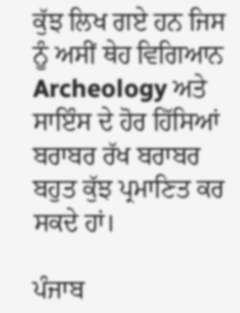ਕੁੱਝ ਲਿਖ ਗਏ ਹਨ ਜਿਸ ਨੂੰ ਅਸੀਂ ਥੇਹ ਵਿਗਿਆਨ Archeology ਅਤੇ ਸਾਇੰਸ ਦੇ ਹੋਰ ਹਿੱਸਿਆਂ ਬਰਾਬਰ ਰੱਖ ਬਰਾਬਰ ਬਹੁਤ ਕੁੱਝ ਪ੍ਰਮਾਣਿਤ ਕਰ ਸਕਦੇ ਹਾਂ।

ਪੰਜਾਬ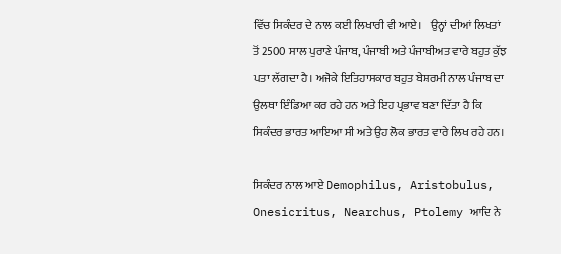ਵਿੱਚ ਸਿਕੰਦਰ ਦੇ ਨਾਲ ਕਈ ਲਿਖਾਰੀ ਵੀ ਆਏ।    ਉਨ੍ਹਾਂ ਦੀਆਂ ਲਿਖਤਾਂ ਤੋਂ 2500 ਸਾਲ ਪੁਰਾਣੇ ਪੰਜਾਬ, ਪੰਜਾਬੀ ਅਤੇ ਪੰਜਾਬੀਅਤ ਵਾਰੇ ਬਹੁਤ ਕੁੱਝ ਪਤਾ ਲੱਗਦਾ ਹੈ। ਅਜੋਕੇ ਇਤਿਹਾਸਕਾਰ ਬਹੁਤ ਬੇਸ਼ਰਮੀ ਨਾਲ ਪੰਜਾਬ ਦਾ ਉਲਥਾ ਇੰਡਿਆ ਕਰ ਰਹੇ ਹਨ ਅਤੇ ਇਹ ਪ੍ਰਭਾਵ ਬਣਾ ਦਿੱਤਾ ਹੈ ਕਿ ਸਿਕੰਦਰ ਭਾਰਤ ਆਇਆ ਸੀ ਅਤੇ ਉਹ ਲੋਕ ਭਾਰਤ ਵਾਰੇ ਲਿਖ ਰਹੇ ਹਨ।

ਸਿਕੰਦਰ ਨਾਲ ਆਏ Demophilus, Aristobulus, Onesicritus, Nearchus, Ptolemy ਆਦਿ ਨੇ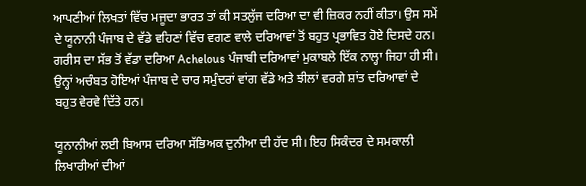ਆਪਣੀਆਂ ਲਿਖਤਾਂ ਵਿੱਚ ਮਜੂਦਾ ਭਾਰਤ ਤਾਂ ਕੀ ਸਤਲੁੱਜ ਦਰਿਆ ਦਾ ਵੀ ਜ਼ਿਕਰ ਨਹੀਂ ਕੀਤਾ। ਉਸ ਸਮੇਂ ਦੇ ਯੂਨਾਨੀ ਪੰਜਾਬ ਦੇ ਵੱਡੇ ਵਹਿਣਾਂ ਵਿੱਚ ਵਗਣ ਵਾਲੇ ਦਰਿਆਵਾਂ ਤੋਂ ਬਹੁਤ ਪ੍ਰਭਾਵਿਤ ਹੋਏ ਦਿਸਦੇ ਹਨ। ਗਰੀਸ ਦਾ ਸੱਭ ਤੋਂ ਵੱਡਾ ਦਰਿਆ Achelous ਪੰਜਾਬੀ ਦਰਿਆਵਾਂ ਮੁਕਾਬਲੇ ਇੱਕ ਨਾਲ੍ਹਾ ਜਿਹਾ ਹੀ ਸੀ। ਉਨ੍ਹਾਂ ਅਚੰਬਤ ਹੋਇਆਂ ਪੰਜਾਬ ਦੇ ਚਾਰ ਸਮੁੰਦਰਾਂ ਵਾਂਗ ਵੱਡੇ ਅਤੇ ਝੀਲਾਂ ਵਰਗੇ ਸ਼ਾਂਤ ਦਰਿਆਵਾਂ ਦੇ ਬਹੁਤ ਵੇਰਵੇ ਦਿੱਤੇ ਹਨ।

ਯੂਨਾਨੀਆਂ ਲਈ ਬਿਆਸ ਦਰਿਆ ਸੱਭਿਅਕ ਦੁਨੀਆ ਦੀ ਹੱਦ ਸੀ। ਇਹ ਸਿਕੰਦਰ ਦੇ ਸਮਕਾਲੀ ਲਿਖਾਰੀਆਂ ਦੀਆਂ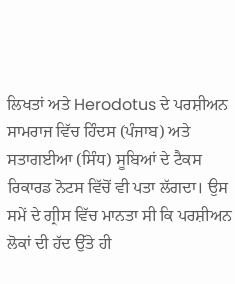ਲਿਖਤਾਂ ਅਤੇ Herodotus ਦੇ ਪਰਸ਼ੀਅਨ ਸਾਮਰਾਜ ਵਿੱਚ ਹਿੰਦਸ (ਪੰਜਾਬ) ਅਤੇ ਸਤਾਗਈਆ (ਸਿੰਧ) ਸੂਬਿਆਂ ਦੇ ਟੈਕਸ ਰਿਕਾਰਡ ਨੋਟਸ ਵਿੱਚੋਂ ਵੀ ਪਤਾ ਲੱਗਦਾ। ਉਸ ਸਮੇਂ ਦੇ ਗ੍ਰੀਸ ਵਿੱਚ ਮਾਨਤਾ ਸੀ ਕਿ ਪਰਸ਼ੀਅਨ ਲੋਕਾਂ ਦੀ ਹੱਦ ਉੱਤੇ ਹੀ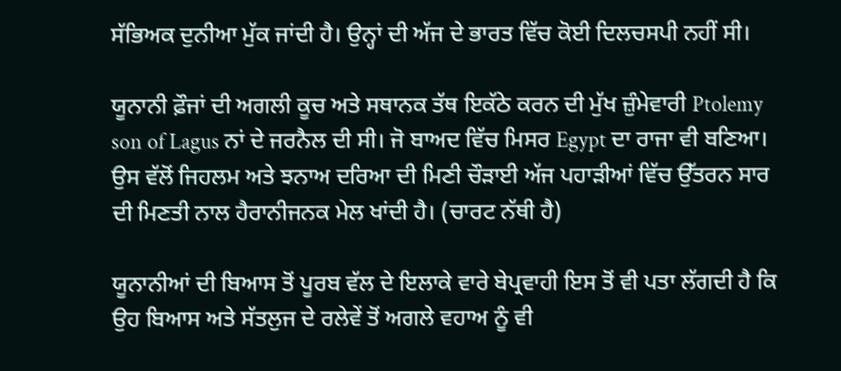ਸੱਭਿਅਕ ਦੁਨੀਆ ਮੁੱਕ ਜਾਂਦੀ ਹੈ। ਉਨ੍ਹਾਂ ਦੀ ਅੱਜ ਦੇ ਭਾਰਤ ਵਿੱਚ ਕੋਈ ਦਿਲਚਸਪੀ ਨਹੀਂ ਸੀ।

ਯੂਨਾਨੀ ਫ਼ੌਜਾਂ ਦੀ ਅਗਲੀ ਕੂਚ ਅਤੇ ਸਥਾਨਕ ਤੱਥ ਇਕੱਠੇ ਕਰਨ ਦੀ ਮੁੱਖ ਜ਼ੁੰਮੇਵਾਰੀ Ptolemy son of Lagus ਨਾਂ ਦੇ ਜਰਨੈਲ ਦੀ ਸੀ। ਜੋ ਬਾਅਦ ਵਿੱਚ ਮਿਸਰ Egypt ਦਾ ਰਾਜਾ ਵੀ ਬਣਿਆ। ਉਸ ਵੱਲੋਂ ਜਿਹਲਮ ਅਤੇ ਝਨਾਅ ਦਰਿਆ ਦੀ ਮਿਣੀ ਚੌੜਾਈ ਅੱਜ ਪਹਾੜੀਆਂ ਵਿੱਚ ਉੱਤਰਨ ਸਾਰ ਦੀ ਮਿਣਤੀ ਨਾਲ ਹੈਰਾਨੀਜਨਕ ਮੇਲ ਖਾਂਦੀ ਹੈ। (ਚਾਰਟ ਨੱਥੀ ਹੈ)

ਯੂਨਾਨੀਆਂ ਦੀ ਬਿਆਸ ਤੋਂ ਪੂਰਬ ਵੱਲ ਦੇ ਇਲਾਕੇ ਵਾਰੇ ਬੇਪ੍ਰਵਾਹੀ ਇਸ ਤੋਂ ਵੀ ਪਤਾ ਲੱਗਦੀ ਹੈ ਕਿ ਉਹ ਬਿਆਸ ਅਤੇ ਸੱਤਲੁਜ ਦੇ ਰਲੇਵੇਂ ਤੋਂ ਅਗਲੇ ਵਹਾਅ ਨੂੰ ਵੀ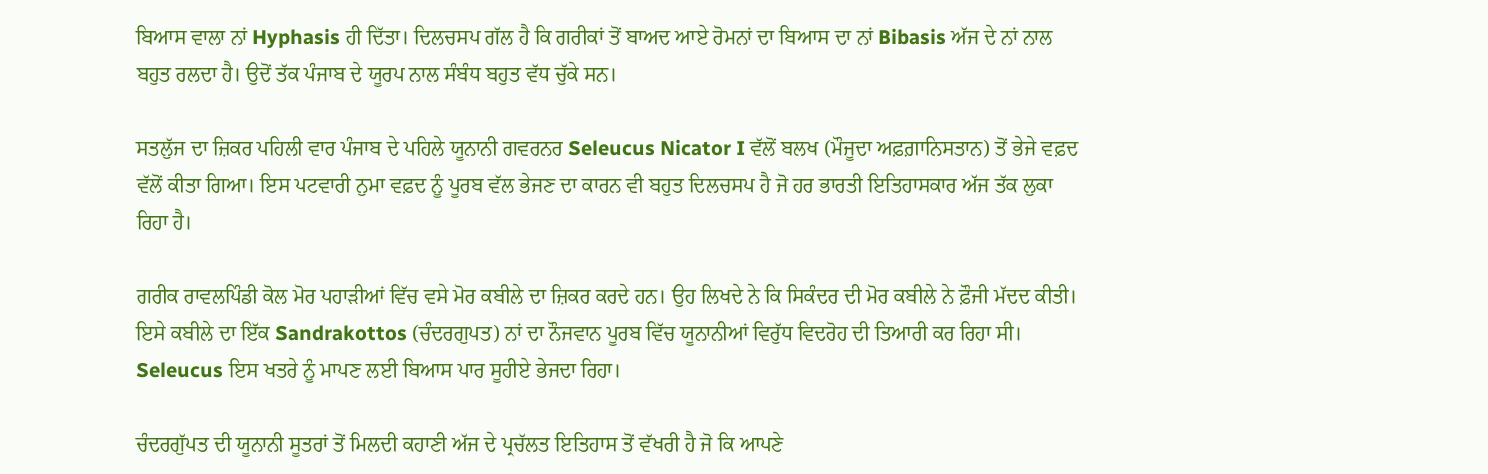ਬਿਆਸ ਵਾਲਾ ਨਾਂ Hyphasis ਹੀ ਦਿੱਤਾ। ਦਿਲਚਸਪ ਗੱਲ ਹੈ ਕਿ ਗਰੀਕਾਂ ਤੋਂ ਬਾਅਦ ਆਏ ਰੋਮਨਾਂ ਦਾ ਬਿਆਸ ਦਾ ਨਾਂ Bibasis ਅੱਜ ਦੇ ਨਾਂ ਨਾਲ ਬਹੁਤ ਰਲਦਾ ਹੈ। ਉਦੋਂ ਤੱਕ ਪੰਜਾਬ ਦੇ ਯੂਰਪ ਨਾਲ ਸੰਬੰਧ ਬਹੁਤ ਵੱਧ ਚੁੱਕੇ ਸਨ।

ਸਤਲੁੱਜ ਦਾ ਜ਼ਿਕਰ ਪਹਿਲੀ ਵਾਰ ਪੰਜਾਬ ਦੇ ਪਹਿਲੇ ਯੂਨਾਨੀ ਗਵਰਨਰ Seleucus Nicator I ਵੱਲੋਂ ਬਲਖ (ਮੌਜੂਦਾ ਅਫ਼ਗ਼ਾਨਿਸਤਾਨ) ਤੋਂ ਭੇਜੇ ਵਫ਼ਦ ਵੱਲੋਂ ਕੀਤਾ ਗਿਆ। ਇਸ ਪਟਵਾਰੀ ਨੁਮਾ ਵਫ਼ਦ ਨੂੰ ਪੂਰਬ ਵੱਲ ਭੇਜਣ ਦਾ ਕਾਰਨ ਵੀ ਬਹੁਤ ਦਿਲਚਸਪ ਹੈ ਜੋ ਹਰ ਭਾਰਤੀ ਇਤਿਹਾਸਕਾਰ ਅੱਜ ਤੱਕ ਲੁਕਾ ਰਿਹਾ ਹੈ।

ਗਰੀਕ ਰਾਵਲਪਿੰਡੀ ਕੋਲ ਮੋਰ ਪਹਾੜੀਆਂ ਵਿੱਚ ਵਸੇ ਮੋਰ ਕਬੀਲੇ ਦਾ ਜ਼ਿਕਰ ਕਰਦੇ ਹਨ। ਉਹ ਲਿਖਦੇ ਨੇ ਕਿ ਸਿਕੰਦਰ ਦੀ ਮੋਰ ਕਬੀਲੇ ਨੇ ਫ਼ੌਜੀ ਮੱਦਦ ਕੀਤੀ। ਇਸੇ ਕਬੀਲੇ ਦਾ ਇੱਕ Sandrakottos (ਚੰਦਰਗੁਪਤ) ਨਾਂ ਦਾ ਨੌਜਵਾਨ ਪੂਰਬ ਵਿੱਚ ਯੂਨਾਨੀਆਂ ਵਿਰੁੱਧ ਵਿਦਰੋਹ ਦੀ ਤਿਆਰੀ ਕਰ ਰਿਹਾ ਸੀ। Seleucus ਇਸ ਖਤਰੇ ਨੂੰ ਮਾਪਣ ਲਈ ਬਿਆਸ ਪਾਰ ਸੂਹੀਏ ਭੇਜਦਾ ਰਿਹਾ।

ਚੰਦਰਗੁੱਪਤ ਦੀ ਯੂਨਾਨੀ ਸੂਤਰਾਂ ਤੋਂ ਮਿਲਦੀ ਕਹਾਣੀ ਅੱਜ ਦੇ ਪ੍ਰਚੱਲਤ ਇਤਿਹਾਸ ਤੋਂ ਵੱਖਰੀ ਹੈ ਜੋ ਕਿ ਆਪਣੇ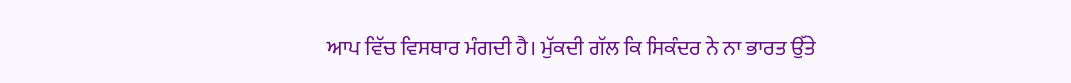ਆਪ ਵਿੱਚ ਵਿਸਥਾਰ ਮੰਗਦੀ ਹੈ। ਮੁੱਕਦੀ ਗੱਲ ਕਿ ਸਿਕੰਦਰ ਨੇ ਨਾ ਭਾਰਤ ਉੱਤੇ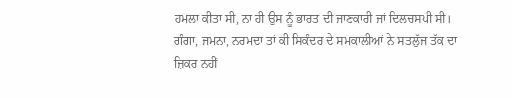ਹਮਲਾ ਕੀਤਾ ਸੀ, ਨਾ ਹੀ ਉਸ ਨੂੰ ਭਾਰਤ ਦੀ ਜਾਣਕਾਰੀ ਜਾਂ ਦਿਲਚਸਪੀ ਸੀ। ਗੰਗਾ, ਜਮਨਾ, ਨਰਮਦਾ ਤਾਂ ਕੀ ਸਿਕੰਦਰ ਦੇ ਸਮਕਾਲੀਆਂ ਨੇ ਸਤਲੁੱਜ ਤੱਕ ਦਾ ਜ਼ਿਕਰ ਨਹੀਂ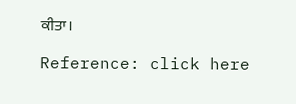ਕੀਤਾ।

Reference: click here